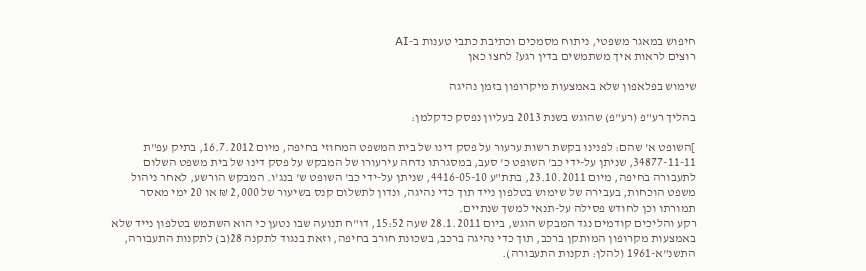חיפוש במאגר משפטי, ניתוח מסמכים וכתיבת כתבי טענות ב-AI
רוצים לראות איך משתמשים בדין רגע? לחצו כאן

שימוש בפלאפון שלא באמצעות מיקרופון בזמן נהיגה

בהליך רע"פ (רע"פ) שהוגש בשנת 2013 בעליון נפסק כדקלמן:

]השופט א' שהם: לפנינו בקשת רשות ערעור על פסק דינו של בית המשפט המחוזי בחיפה, מיום 16.7.2012, בתיק עפ"ת 34877-11-11, שניתן על-ידי כב' השופט כ' סעב, במסגרתו נדחה עירעורו של המבקש על פסק דינו של בית משפט השלום לתעבורה בחיפה, מיום 23.10.2011, בתת"ע 4416-05-10, שניתן על-ידי כב' השופט ש' בנג'ו. המבקש הורשע, לאחר ניהול משפט הוכחות, בעבירה של שימוש בטלפון נייד תוך כדי נהיגה, ונדון לתשלום קנס בשיעור של 2,000 ₪ או 20 ימי מאסר תמורתו וכן לחודש פסילה על-תנאי למשך שנתיים.
רקע והליכים קודמים נגד המבקש הוגש, ביום 28.1.2011 שעה 15:52, דו"ח תנועה שבו נטען כי הוא השתמש בטלפון נייד שלא באמצעות מקרופון המותקן ברכב, תוך כדי נהיגה ברכב, בשכונת חורב בחיפה, וזאת בנגוד לתקנה 28(ב) לתקנות התעבורה, התשנ"א-1961 (להלן: תקנות התעבורה).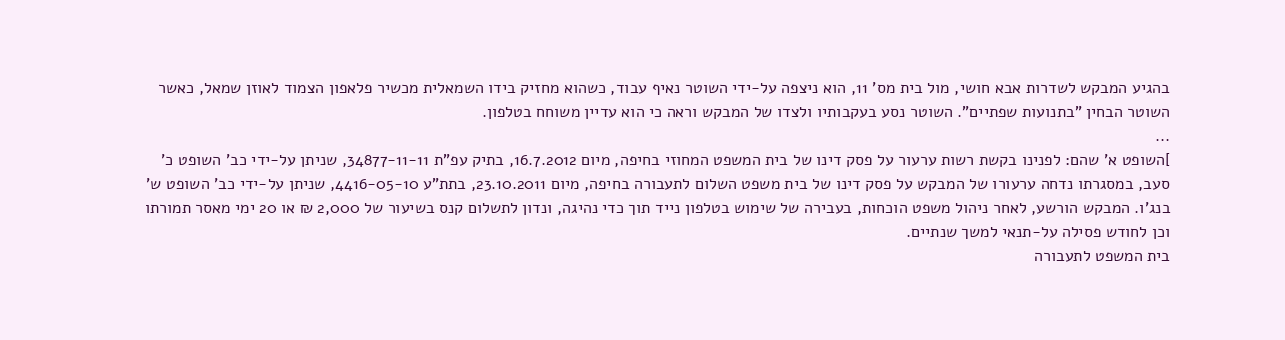בהגיע המבקש לשדרות אבא חושי, מול בית מס' 11, הוא ניצפה על-ידי השוטר נאיף עבוד, כשהוא מחזיק בידו השמאלית מכשיר פלאפון הצמוד לאוזן שמאל, כאשר השוטר הבחין "בתנועות שפתיים". השוטר נסע בעקבותיו ולצדו של המבקש וראה כי הוא עדיין משוחח בטלפון.
...
]השופט א' שהם: לפנינו בקשת רשות ערעור על פסק דינו של בית המשפט המחוזי בחיפה, מיום 16.7.2012, בתיק עפ"ת 34877-11-11, שניתן על-ידי כב' השופט כ' סעב, במסגרתו נדחה ערעורו של המבקש על פסק דינו של בית משפט השלום לתעבורה בחיפה, מיום 23.10.2011, בתת"ע 4416-05-10, שניתן על-ידי כב' השופט ש' בנג'ו. המבקש הורשע, לאחר ניהול משפט הוכחות, בעבירה של שימוש בטלפון נייד תוך כדי נהיגה, ונדון לתשלום קנס בשיעור של 2,000 ₪ או 20 ימי מאסר תמורתו וכן לחודש פסילה על-תנאי למשך שנתיים.
בית המשפט לתעבורה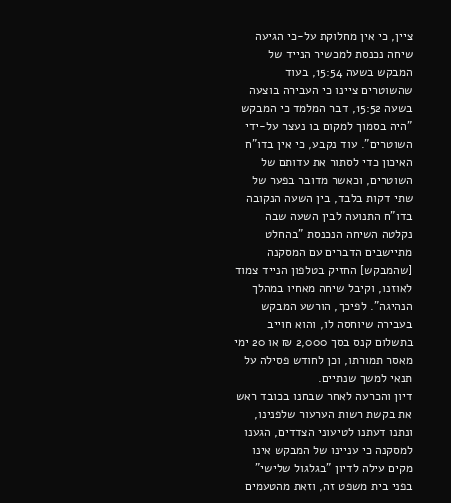ציין, כי אין מחלוקת על-כי הגיעה שיחה נכנסת למכשיר הנייד של המבקש בשעה 15:54, בעוד שהשוטרים ציינו כי העבירה בוצעה בשעה 15:52, דבר המלמד כי המבקש "היה בסמוך למקום בו נעצר על-ידי השוטרים". עוד נקבע, כי אין בדו"ח האיכון כדי לסתור את עדותם של השוטרים, וכאשר מדובר בפער של שתי דקות בלבד, בין השעה הנקובה בדו"ח התנועה לבין השעה שבה נקלטה השיחה הנכנסת "בהחלט מתיישבים הדברים עם המסקנה [שהמבקש] החזיק בטלפון הנייד צמוד לאוזנו, וקיבל שיחה מאחיו במהלך הנהיגה". לפיכך, הורשע המבקש בעבירה שיוחסה לו, והוא חוייב בתשלום קנס בסך 2,000 ₪ או 20 ימי מאסר תמורתו, וכן לחודש פסילה על תנאי למשך שנתיים.
דיון והכרעה לאחר שבחנו בכובד ראש את בקשת רשות הערעור שלפנינו, ונתנו דעתנו לטיעוני הצדדים, הגענו למסקנה כי עניינו של המבקש אינו מקים עילה לדיון "בגלגול שלישי" בפני בית משפט זה, וזאת מהטעמים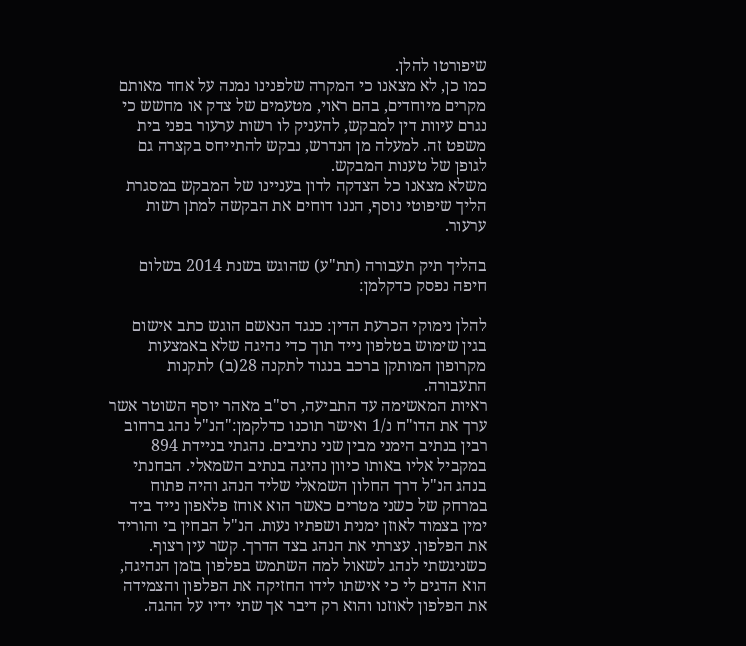שיפורטו להלן.
כמו כן, לא מצאנו כי המקרה שלפנינו נמנה על אחד מאותם מקרים מיוחדים, בהם ראוי, מטעמים של צדק או מחשש כי נגרם עיוות דין למבקש, להעניק לו רשות ערעור בפני בית משפט זה. למעלה מן הנדרש, נבקש להתייחס בקצרה גם לגופן של טענות המבקש.
משלא מצאנו כל הצדקה לדון בעניינו של המבקש במסגרת הליך שיפוטי נוסף, הננו דוחים את הבקשה למתן רשות ערעור.

בהליך תיק תעבורה (תת"ע) שהוגש בשנת 2014 בשלום חיפה נפסק כדקלמן:

להלן נימוקי הכרעת הדין: כנגד הנאשם הוגש כתב אישום בגין שימוש בטלפון נייד תוך כדי נהיגה שלא באמצעות מקרופון המותקן ברכב בנגוד לתקנה 28(ב) לתקנות התעבורה.
ראיות המאשימה עד התביעה, רס"ב מאהר יוסף השוטר אשר ערך את הדו"ח נ/1 ואישר תוכנו כדלקמן:"הנ"ל נהג ברחוב רבין בנתיב הימני מבין שני נתיבים. נהגתי בניידת 894 במקביל אליו באותו כיוון נהיגה בנתיב השמאלי. הבחנתי בנהג הנ"ל דרך החלון השמאלי שליד הנהג והיה פתוח במרחק של כשני מטרים כאשר הוא אוחז פלאפון נייד ביד ימין בצמוד לאוזן ימנית ושפתיו נעות. הנ"ל הבחין בי והוריד את הפלפון. עצרתי את הנהג בצד הדרך. קשר עין רצוף. כשניגשתי לנהג לשאול למה השתמש בפלפון בזמן הנהיגה, הוא הדגים לי כי אישתו לידו החזיקה את הפלפון והצמידה את הפלפון לאוזנו והוא רק דיבר אך שתי ידיו על ההגה.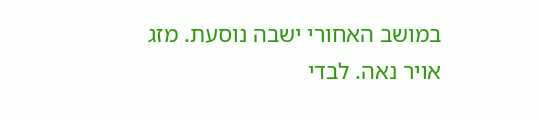במושב האחורי ישבה נוסעת. מזג אויר נאה. לבדי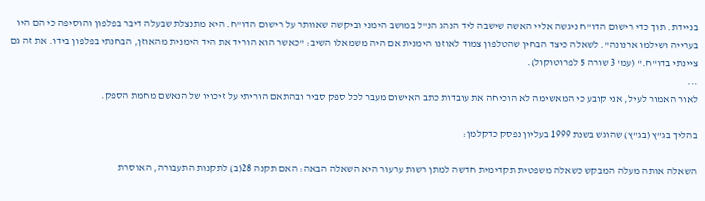בניידת. תוך כדי רישום הדו"ח ניגשה אליי האשה שישבה ליד הנהג הנ"ל במושב הימני וביקשה שאוותר על רישום הדו"ח. היא מתנצלת שבעלה דיבר בפלפון והוסיפה כי הם היו בערייה ושילמו ארנונה". לשאלה כיצד הבחין שהטלפון צמוד לאוזנו הימנית אם היה משמאלו השיב: "כאשר הוא הוריד את היד הימנית מהאוזן, הבחנתי בפלפון בידו. את זה גם ציינתי בדו"ח." (עמ' 3 שורה 5 לפרוטוקול).
...
לאור האמור לעיל, אני קובע כי המאשימה לא הוכיחה את עובדות כתב האישום מעבר לכל ספק סביר ובהתאם הוריתי על זיכויו של הנאשם מחמת הספק.

בהליך בג"ץ (בג"ץ) שהוגש בשנת 1999 בעליון נפסק כדקלמן:

השאלה אותה מעלה המבקש כשאלה משפטית תקדימית חדשה למתן רשות ערעור היא השאלה הבאה: האם תקנה 28(ב) לתקנות התעבורה, האוסרת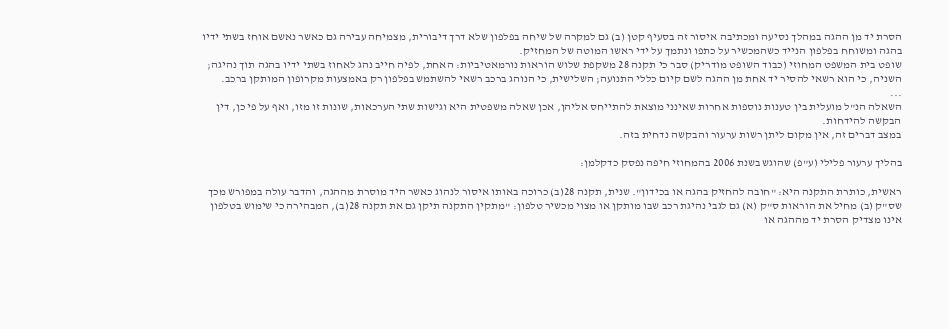הסרת יד מן ההגה במהלך נסיעה ומכתיבה איסור זה בסעיף קטן (ב) גם למקרה של שיחה בפלפון שלא דרך דיבורית, מצמיחה עבירה גם כאשר נאשם אוחז בשתי ידיו בהגה ומשוחח בפלפון הנייד כשהמכשיר על כתפו ונתמך על ידי ראשו המוטה של המחזיק.
שופט בית המשפט המחוזי (כבוד השופט מודריק) סבר כי תקנה 28 משקפת שלוש הוראות נורמאטיביות: האחת, לפיה חייב נהג לאחוז בשתי ידיו בהגה תוך נהיגה; השניה, כי הוא רשאי להסיר יד אחת מן ההגה לשם קיום כללי התנועה; השלישית, כי הנוהג ברכב רשאי להשתמש בפלפון רק באמצעות מקרופון המותקן ברכב.
...
השאלה הנ"ל מועלית בין טענות נוספות אחרות שאינני מוצאת להתייחס אליהן, אכן שאלה משפטית היא וגישות שתי הערכאות, שונות זו מזו, ואף על פי כן, דין הבקשה להידחות.
במצב דברים זה, אין מקום ליתן רשות ערעור והבקשה נדחית בזה.

בהליך ערעור פלילי (ע"פ) שהוגש בשנת 2006 בהמחוזי חיפה נפסק כדקלמן:

ראשית, כותרת התקנה היא: "חובה להחזיק בהגה או בכידון". שנית, תקנה 28(ב) כרוכה באותו איסור לנהוג כאשר היד מוסרת מההגה, והדבר עולה במפורש מכך שס"ק (ב) מחיל את הוראות ס"ק (א) גם לגבי נהיגת רכב שבו מותקן או מצוי מכשיר טלפון: "מתקין התקנה תיקן גם את תקנה 28(ב), המבהירה כי שימוש בטלפון אינו מצדיק הסרת יד מההגה או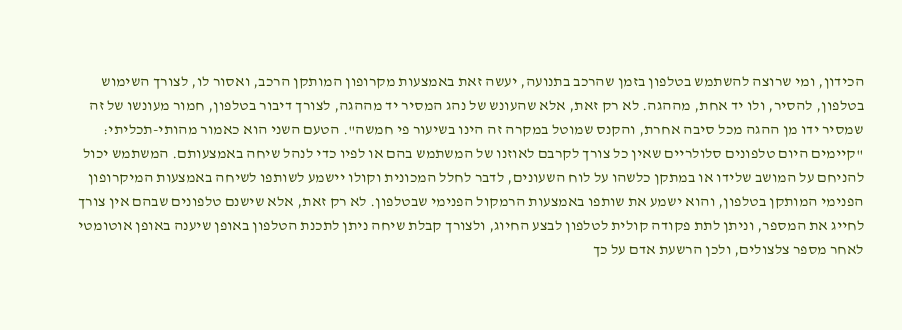הכידון, ומי שרוצה להשתמש בטלפון בזמן שהרכב בתנועה, יעשה זאת באמצעות מקרופון המותקן הרכב, ואסור לו, לצורך השימוש בטלפון, להסיר, ולו יד אחת, מההגה. לא רק זאת, אלא שהעונש של נהג המסיר יד מההגה, לצורך דיבור בטלפון, חמור מעונשו של זה שמסיר ידו מן ההגה מכל סיבה אחרת, והקנס שמוטל במקרה זה הינו בשיעור פי חמשה". הטעם השני הוא כאמור מהותי-תכליתי: "קיימים היום טלפונים סלולריים שאין כל צורך לקרבם לאוזנו של המשתמש בהם או לפיו כדי לנהל שיחה באמצעותם. המשתמש יכול להניחם על המושב שלידו או במתקן כלשהו על לוח השעונים, לדבר לחלל המכונית וקולו יישמע לשותפו לשיחה באמצעות המיקרופון הפנימי המותקן בטלפון, והוא ישמע את שותפו באמצעות הרמקול הפנימי שבטלפון. לא רק זאת, אלא שישנם טלפונים שבהם אין צורך לחייג את המספר, וניתן לתת פקודה קולית לטלפון לבצע החיוג, ולצורך קבלת שיחה ניתן לתכנת הטלפון באופן שיענה באופן אוטומטי לאחר מספר צלצולים, ולכן הרשעת אדם על כך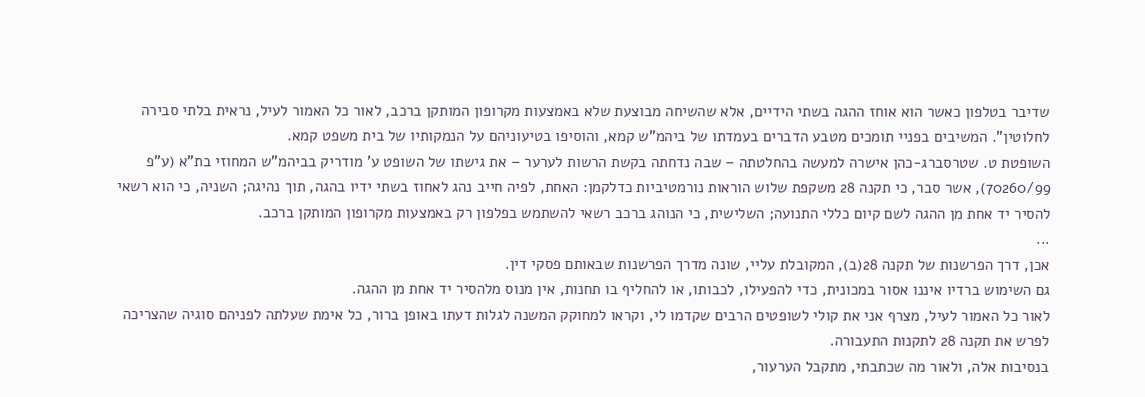שדיבר בטלפון כאשר הוא אוחז ההגה בשתי הידיים, אלא שהשיחה מבוצעת שלא באמצעות מקרופון המותקן ברכב, לאור כל האמור לעיל, נראית בלתי סבירה לחלוטין". המשיבים בפניי תומכים מטבע הדברים בעמדתו של ביהמ"ש קמא, והוסיפו בטיעוניהם על הנמקותיו של בית משפט קמא.
השופטת ט. שטרסברג-כהן אישרה למעשה בהחלטתה – שבה נדחתה בקשת הרשות לערער – את גישתו של השופט ע' מודריק בביהמ"ש המחוזי בת"א (ע"פ 70260/99), אשר סבר, כי תקנה 28 משקפת שלוש הוראות נורמטיביות כדלקמן: האחת, לפיה חייב נהג לאחוז בשתי ידיו בהגה, תוך נהיגה; השניה, כי הוא רשאי להסיר יד אחת מן ההגה לשם קיום כללי התנועה; השלישית, כי הנוהג ברכב רשאי להשתמש בפלפון רק באמצעות מקרופון המותקן ברכב.
...
אכן, דרך הפרשנות של תקנה 28(ב), המקובלת עליי, שונה מדרך הפרשנות שבאותם פסקי דין.
גם השימוש ברדיו איננו אסור במכונית, כדי להפעילו, לכבותו, או להחליף בו תחנות, אין מנוס מלהסיר יד אחת מן ההגה.
לאור כל האמור לעיל, מצרף אני את קולי לשופטים הרבים שקדמו לי, וקראו למחוקק המשנה לגלות דעתו באופן ברור, כל אימת שעלתה לפניהם סוגיה שהצריכה לפרש את תקנה 28 לתקנות התעבורה.
בנסיבות אלה, ולאור מה שכתבתי, מתקבל הערעור,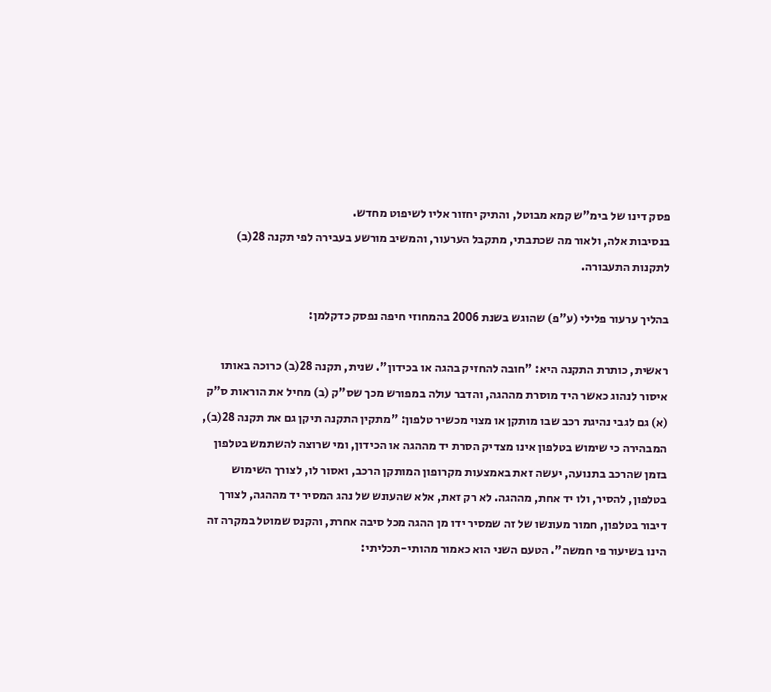פסק דינו של בימ"ש קמא מבוטל, והתיק יחזור אליו לשיפוט מחדש.
בנסיבות אלה, ולאור מה שכתבתי, מתקבל הערעור, והמשיב מורשע בעבירה לפי תקנה 28(ב) לתקנות התעבורה.

בהליך ערעור פלילי (ע"פ) שהוגש בשנת 2006 בהמחוזי חיפה נפסק כדקלמן:

ראשית, כותרת התקנה היא: "חובה להחזיק בהגה או בכידון". שנית, תקנה 28(ב) כרוכה באותו איסור לנהוג כאשר היד מוסרת מההגה, והדבר עולה במפורש מכך שס"ק (ב) מחיל את הוראות ס"ק (א) גם לגבי נהיגת רכב שבו מותקן או מצוי מכשיר טלפון: "מתקין התקנה תיקן גם את תקנה 28(ב), המבהירה כי שימוש בטלפון אינו מצדיק הסרת יד מההגה או הכידון, ומי שרוצה להשתמש בטלפון בזמן שהרכב בתנועה, יעשה זאת באמצעות מקרופון המותקן הרכב, ואסור לו, לצורך השימוש בטלפון, להסיר, ולו יד אחת, מההגה. לא רק זאת, אלא שהעונש של נהג המסיר יד מההגה, לצורך דיבור בטלפון, חמור מעונשו של זה שמסיר ידו מן ההגה מכל סיבה אחרת, והקנס שמוטל במקרה זה הינו בשיעור פי חמשה". הטעם השני הוא כאמור מהותי-תכליתי: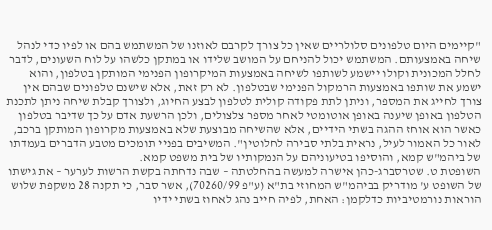"קיימים היום טלפונים סלולריים שאין כל צורך לקרבם לאוזנו של המשתמש בהם או לפיו כדי לנהל שיחה באמצעותם. המשתמש יכול להניחם על המושב שלידו או במתקן כלשהו על לוח השעונים, לדבר לחלל המכונית וקולו יישמע לשותפו לשיחה באמצעות המיקרופון הפנימי המותקן בטלפון, והוא ישמע את שותפו באמצעות הרמקול הפנימי שבטלפון. לא רק זאת, אלא שישנם טלפונים שבהם אין צורך לחייג את המספר, וניתן לתת פקודה קולית לטלפון לבצע החיוג, ולצורך קבלת שיחה ניתן לתכנת הטלפון באופן שיענה באופן אוטומטי לאחר מספר צלצולים, ולכן הרשעת אדם על כך שדיבר בטלפון כאשר הוא אוחז ההגה בשתי הידיים, אלא שהשיחה מבוצעת שלא באמצעות מקרופון המותקן ברכב, לאור כל האמור לעיל, נראית בלתי סבירה לחלוטין". המשיבים בפניי תומכים מטבע הדברים בעמדתו של ביהמ"ש קמא, והוסיפו בטיעוניהם על הנמקותיו של בית משפט קמא.
השופטת ט. שטרסברג-כהן אישרה למעשה בהחלטתה – שבה נדחתה בקשת הרשות לערער – את גישתו של השופט ע' מודריק בביהמ"ש המחוזי בת"א (ע"פ 70260/99), אשר סבר, כי תקנה 28 משקפת שלוש הוראות נורמטיביות כדלקמן: האחת, לפיה חייב נהג לאחוז בשתי ידיו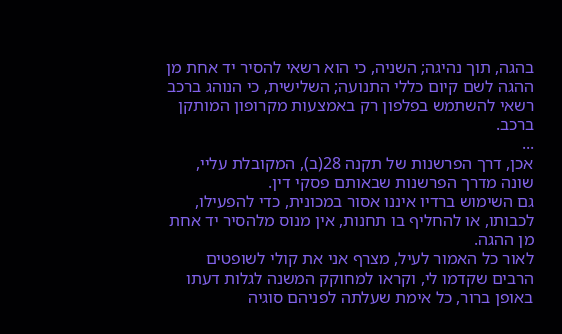בהגה, תוך נהיגה; השניה, כי הוא רשאי להסיר יד אחת מן ההגה לשם קיום כללי התנועה; השלישית, כי הנוהג ברכב רשאי להשתמש בפלפון רק באמצעות מקרופון המותקן ברכב.
...
אכן, דרך הפרשנות של תקנה 28(ב), המקובלת עליי, שונה מדרך הפרשנות שבאותם פסקי דין.
גם השימוש ברדיו איננו אסור במכונית, כדי להפעילו, לכבותו, או להחליף בו תחנות, אין מנוס מלהסיר יד אחת מן ההגה.
לאור כל האמור לעיל, מצרף אני את קולי לשופטים הרבים שקדמו לי, וקראו למחוקק המשנה לגלות דעתו באופן ברור, כל אימת שעלתה לפניהם סוגיה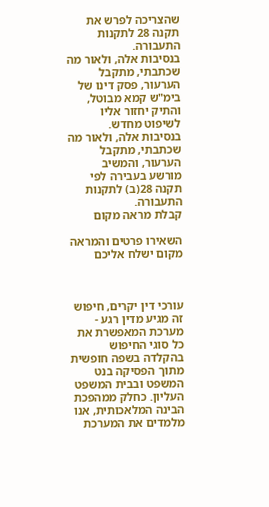שהצריכה לפרש את תקנה 28 לתקנות התעבורה.
בנסיבות אלה, ולאור מה שכתבתי, מתקבל הערעור, פסק דינו של בימ"ש קמא מבוטל, והתיק יחזור אליו לשיפוט מחדש.
בנסיבות אלה, ולאור מה שכתבתי, מתקבל הערעור, והמשיב מורשע בעבירה לפי תקנה 28(ב) לתקנות התעבורה.
קבלת מראה מקום

השאירו פרטים והמראה מקום ישלח אליכם



עורכי דין יקרים, חיפוש זה מגיע מדין רגע - מערכת המאפשרת את כל סוגי החיפוש בהקלדה בשפה חופשית מתוך הפסיקה בנט המשפט ובבית המשפט העליון. כחלק ממהפכת הבינה המלאכותית, אנו מלמדים את המערכת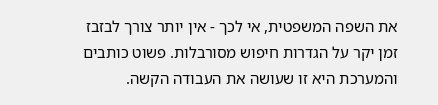את השפה המשפטית, אי לכך - אין יותר צורך לבזבז זמן יקר על הגדרות חיפוש מסורבלות. פשוט כותבים והמערכת היא זו שעושה את העבודה הקשה.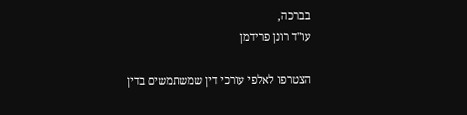בברכה,
עו"ד רונן פרידמן

הצטרפו לאלפי עורכי דין שמשתמשים בדין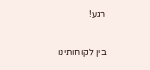רגע!

בין לקוחותינו